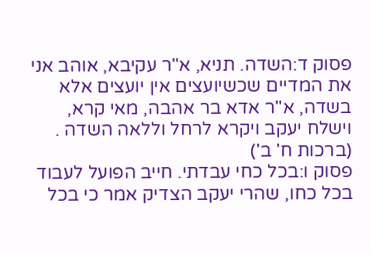פסוק ד:השדה. תניא, א"ר עקיבא, אוהב אני את המדיים שכשיועצים אין יועצים אלא בשדה, א"ר אדא בר אהבה, מאי קרא, וישלח יעקב ויקרא לרחל וללאה השדה .
(ברכות ח' ב')
פסוק ו:בכל כחי עבדתי. חייב הפועל לעבוד בכל כחו, שהרי יעקב הצדיק אמר כי בכל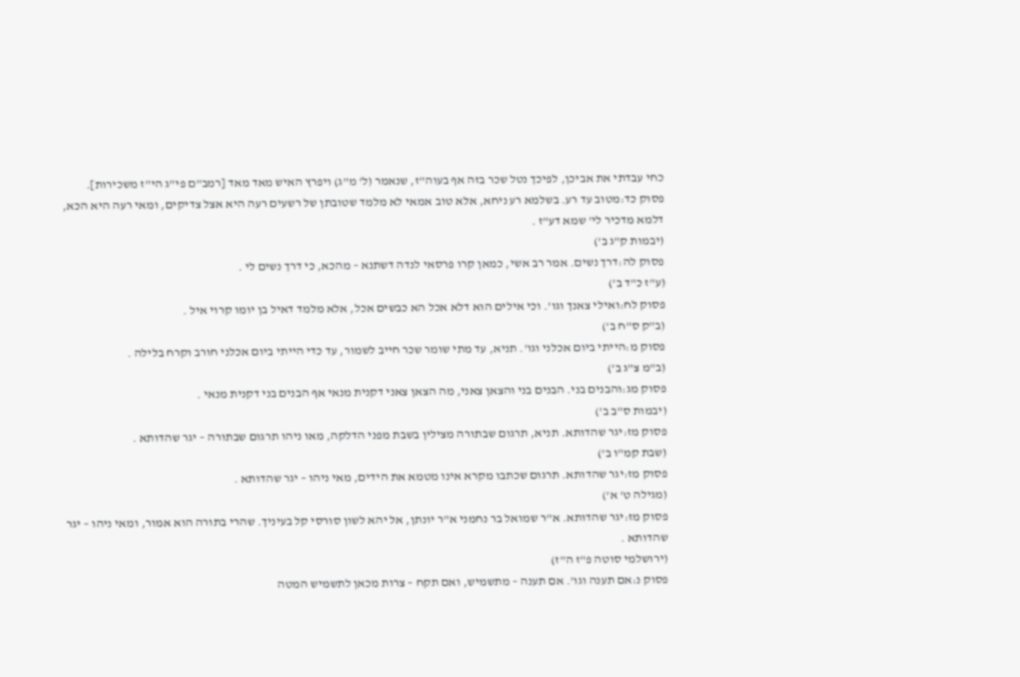כחי עבדתי את אביכן, לפיכך נטל שכר בזה אף בעוה"ז, שנאמר (ל' מ"ג) ויפרץ האיש מאד מאד [רמב"ם פי"ג הי"ז משכירות].
פסוק כד:מטוב עד רע. בשלמא רע ניחא, אלא טוב אמאי לא מלמד שטובתן של רשעים רעה היא אצל צדיקים, ומאי רעה היא הכא, דלמא מדכיר לי' שמא דע"ז .
(יבמות ק"ג ב')
פסוק לה:דרך נשים. אמר רב אשי, כמאן קרו פרסאי לנדה דשתנא – מהכא, כי דרך נשים לי .
(ע"ז כ"ד ב')
פסוק לח:ואילי צאנך וגו'. וכי אילים הוא דלא אכל הא כבשים אכל, אלא מלמד דאיל בן יומו קרוי איל .
(ב"ק ס"ח ב')
פסוק מ:הייתי ביום אכלני וגו'. תניא, עד מתי שומר שכר חייב לשמור, עד כדי הייתי ביום אכלני חורב וקרח בלילה .
(ב"מ צ"ג ב')
פסוק מג:והבנים בני. הבנים בני והצאן צאני, מה הצאן צאני דקנית מנאי אף הבנים בני דקנית מנאי .
(יבמות ס"ב ב')
פסוק מז:יגר שהדותא. תניא, תרגום שבתורה מצילין בשבת מפני הדלקה, מאו ניהו תרגום שבתורה – יגר שהדותא .
(שבת קמ"ו ב')
פסוק מז:יגר שהדותא. תרגום שכתבו מקרא אינו מטמא את הידים, מאי ניהו – יגר שהדותא .
(מגילה ט' א')
פסוק מז:יגר שהדותא. א"ר שמואל בר נחמני א"ר יונתן, אל יהא לשון סורסי קל בעיניך. שהרי בתורה הוא אמור, ומאי ניהו – יגר שהדותא .
(ירושלמי סוטה פ"ז ה"ז)
פסוק נ:אם תענה וגו'. אם תענה – מתשמיש, ואם תקח – צרות מכאן לתשמיש המטה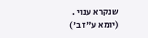שנקרא ענוי .
(יומא ע"ז ב')